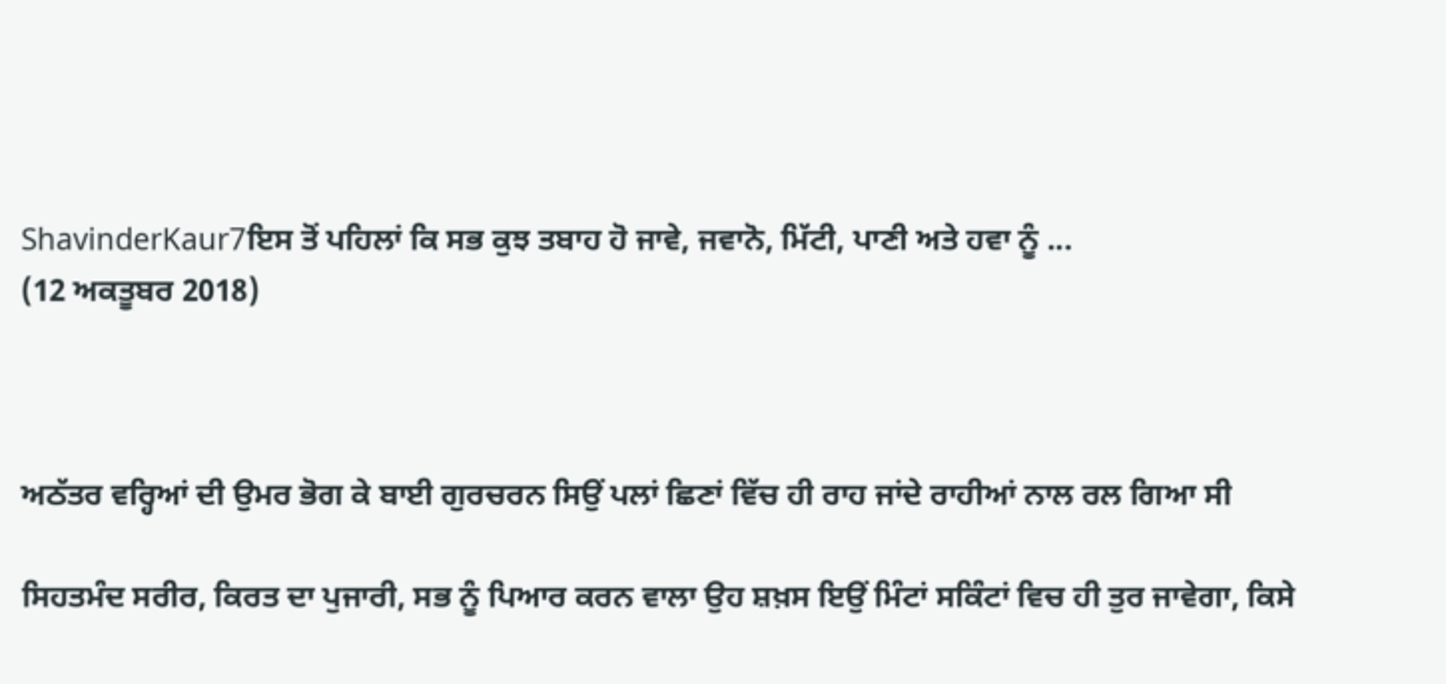ShavinderKaur7ਇਸ ਤੋਂ ਪਹਿਲਾਂ ਕਿ ਸਭ ਕੁਝ ਤਬਾਹ ਹੋ ਜਾਵੇ, ਜਵਾਨੋ, ਮਿੱਟੀ, ਪਾਣੀ ਅਤੇ ਹਵਾ ਨੂੰ ...
(12 ਅਕਤੂਬਰ 2018)



ਅਠੱਤਰ ਵਰ੍ਹਿਆਂ ਦੀ ਉਮਰ ਭੋਗ ਕੇ ਬਾਈ ਗੁਰਚਰਨ ਸਿਉਂ ਪਲਾਂ ਛਿਣਾਂ ਵਿੱਚ ਹੀ ਰਾਹ ਜਾਂਦੇ ਰਾਹੀਆਂ ਨਾਲ ਰਲ ਗਿਆ ਸੀ

ਸਿਹਤਮੰਦ ਸਰੀਰ, ਕਿਰਤ ਦਾ ਪੁਜਾਰੀ, ਸਭ ਨੂੰ ਪਿਆਰ ਕਰਨ ਵਾਲਾ ਉਹ ਸ਼ਖ਼ਸ ਇਉਂ ਮਿੰਟਾਂ ਸਕਿੰਟਾਂ ਵਿਚ ਹੀ ਤੁਰ ਜਾਵੇਗਾ, ਕਿਸੇ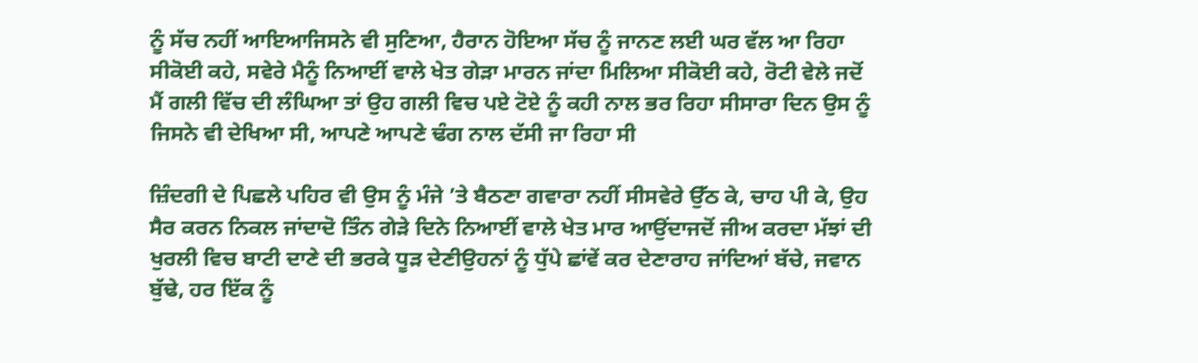ਨੂੰ ਸੱਚ ਨਹੀਂ ਆਇਆਜਿਸਨੇ ਵੀ ਸੁਣਿਆ, ਹੈਰਾਨ ਹੋਇਆ ਸੱਚ ਨੂੰ ਜਾਨਣ ਲਈ ਘਰ ਵੱਲ ਆ ਰਿਹਾ ਸੀਕੋਈ ਕਹੇ, ਸਵੇਰੇ ਮੈਨੂੰ ਨਿਆਈਂ ਵਾਲੇ ਖੇਤ ਗੇੜਾ ਮਾਰਨ ਜਾਂਦਾ ਮਿਲਿਆ ਸੀਕੋਈ ਕਹੇ, ਰੋਟੀ ਵੇਲੇ ਜਦੋਂ ਮੈਂ ਗਲੀ ਵਿੱਚ ਦੀ ਲੰਘਿਆ ਤਾਂ ਉਹ ਗਲੀ ਵਿਚ ਪਏ ਟੋਏ ਨੂੰ ਕਹੀ ਨਾਲ ਭਰ ਰਿਹਾ ਸੀਸਾਰਾ ਦਿਨ ਉਸ ਨੂੰ ਜਿਸਨੇ ਵੀ ਦੇਖਿਆ ਸੀ, ਆਪਣੇ ਆਪਣੇ ਢੰਗ ਨਾਲ ਦੱਸੀ ਜਾ ਰਿਹਾ ਸੀ

ਜ਼ਿੰਦਗੀ ਦੇ ਪਿਛਲੇ ਪਹਿਰ ਵੀ ਉਸ ਨੂੰ ਮੰਜੇ ’ਤੇ ਬੈਠਣਾ ਗਵਾਰਾ ਨਹੀਂ ਸੀਸਵੇਰੇ ਉੱਠ ਕੇ, ਚਾਹ ਪੀ ਕੇ, ਉਹ ਸੈਰ ਕਰਨ ਨਿਕਲ ਜਾਂਦਾਦੋ ਤਿੰਨ ਗੇੜੇ ਦਿਨੇ ਨਿਆਈਂ ਵਾਲੇ ਖੇਤ ਮਾਰ ਆਉਂਦਾਜਦੋਂ ਜੀਅ ਕਰਦਾ ਮੱਝਾਂ ਦੀ ਖੁਰਲੀ ਵਿਚ ਬਾਟੀ ਦਾਣੇ ਦੀ ਭਰਕੇ ਧੂੜ ਦੇਣੀਉਹਨਾਂ ਨੂੰ ਧੁੱਪੇ ਛਾਂਵੇਂ ਕਰ ਦੇਣਾਰਾਹ ਜਾਂਦਿਆਂ ਬੱਚੇ, ਜਵਾਨ ਬੁੱਢੇ, ਹਰ ਇੱਕ ਨੂੰ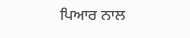ਪਿਆਰ ਨਾਲ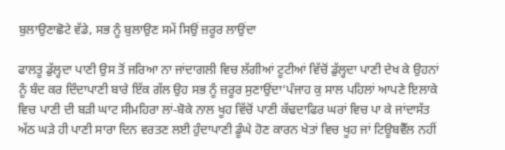ਬੁਲਾਉਣਾਛੋਟੇ ਵੱਡੇ, ਸਭ ਨੂੰ ਬੁਲਾਉਣ ਸਮੇਂ ਸਿਉਂ ਜ਼ਰੂਰ ਲਾਉਂਦਾ

ਫਾਲਤੂ ਡੁੱਲ੍ਹਦਾ ਪਾਣੀ ਉਸ ਤੋਂ ਜਰਿਆ ਨਾ ਜਾਂਦਾਗਲੀ ਵਿਚ ਲੱਗੀਆਂ ਟੂਟੀਆਂ ਵਿੱਚੋਂ ਡੁੱਲ੍ਹਦਾ ਪਾਣੀ ਦੇਖ ਕੇ ਉਹਨਾਂ ਨੂੰ ਬੰਦ ਕਰ ਦਿੰਦਾਪਾਣੀ ਬਾਰੇ ਇੱਕ ਗੱਲ ਉਹ ਸਭ ਨੂੰ ਜ਼ਰੂਰ ਸੁਣਾਉਂਦਾ‘ਪੰਜਾਹ ਕੁ ਸਾਲ ਪਹਿਲਾਂ ਆਪਣੇ ਇਲਾਕੇ ਵਿਚ ਪਾਣੀ ਦੀ ਬੜੀ ਘਾਟ ਸੀਮਹਿਰਾ ਲਾਂ-ਬੋਕੇ ਨਾਲ ਖੂਹ ਵਿੱਚੋਂ ਪਾਣੀ ਕੱਢਦਾਫਿਰ ਘਰਾਂ ਵਿਚ ਪਾ ਕੇ ਜਾਂਦਾਸੱਤ ਅੱਠ ਘੜੇ ਹੀ ਪਾਣੀ ਸਾਰਾ ਦਿਨ ਵਰਤਣ ਲਈ ਹੁੰਦਾਪਾਣੀ ਡੂੰਘੇ ਹੋਣ ਕਾਰਨ ਖੇਤਾਂ ਵਿਚ ਖੂਹ ਜਾਂ ਟਿਊਬਵੈੱਲ ਨਹੀਂ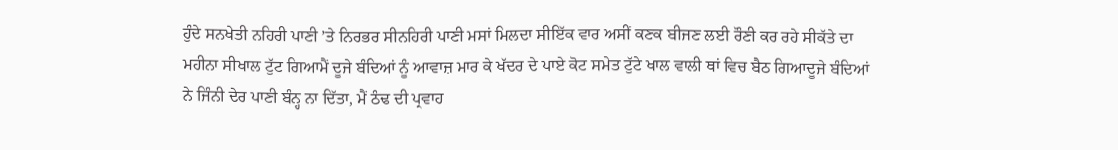ਹੁੰਦੇ ਸਨਖੇਤੀ ਨਹਿਰੀ ਪਾਣੀ ’ਤੇ ਨਿਰਭਰ ਸੀਨਹਿਰੀ ਪਾਣੀ ਮਸਾਂ ਮਿਲਦਾ ਸੀਇੱਕ ਵਾਰ ਅਸੀਂ ਕਣਕ ਬੀਜਣ ਲਈ ਰੌਣੀ ਕਰ ਰਹੇ ਸੀਕੱਤੇ ਦਾ ਮਹੀਨਾ ਸੀਖਾਲ ਟੁੱਟ ਗਿਆਮੈਂ ਦੂਜੇ ਬੰਦਿਆਂ ਨੂੰ ਆਵਾਜ਼ ਮਾਰ ਕੇ ਖੱਦਰ ਦੇ ਪਾਏ ਕੋਟ ਸਮੇਤ ਟੁੱਟੇ ਖਾਲ ਵਾਲੀ ਥਾਂ ਵਿਚ ਬੈਠ ਗਿਆਦੂਜੇ ਬੰਦਿਆਂ ਨੇ ਜਿੰਨੀ ਦੇਰ ਪਾਣੀ ਬੰਨ੍ਹ ਨਾ ਦਿੱਤਾ, ਮੈਂ ਠੰਢ ਦੀ ਪ੍ਰਵਾਹ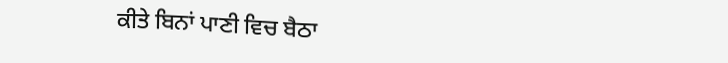ਕੀਤੇ ਬਿਨਾਂ ਪਾਣੀ ਵਿਚ ਬੈਠਾ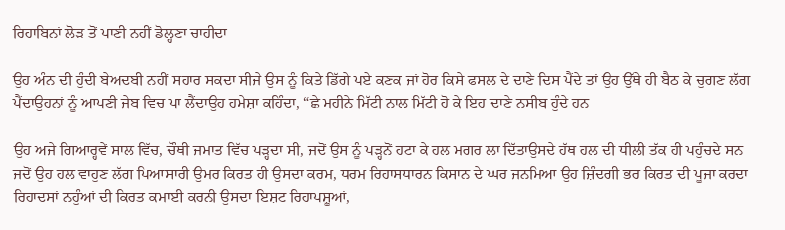ਰਿਹਾਬਿਨਾਂ ਲੋੜ ਤੋਂ ਪਾਣੀ ਨਹੀਂ ਡੋਲ੍ਹਣਾ ਚਾਹੀਦਾ

ਉਹ ਅੰਨ ਦੀ ਹੁੰਦੀ ਬੇਅਦਬੀ ਨਹੀਂ ਸਹਾਰ ਸਕਦਾ ਸੀਜੇ ਉਸ ਨੂੰ ਕਿਤੇ ਡਿੱਗੇ ਪਏ ਕਣਕ ਜਾਂ ਹੋਰ ਕਿਸੇ ਫਸਲ ਦੇ ਦਾਣੇ ਦਿਸ ਪੈਂਦੇ ਤਾਂ ਉਹ ਉੱਥੇ ਹੀ ਬੈਠ ਕੇ ਚੁਗਣ ਲੱਗ ਪੈਂਦਾਉਹਨਾਂ ਨੂੰ ਆਪਣੀ ਜੇਬ ਵਿਚ ਪਾ ਲੈਂਦਾਉਹ ਹਮੇਸ਼ਾ ਕਹਿੰਦਾ, “ਛੇ ਮਹੀਨੇ ਮਿੱਟੀ ਨਾਲ ਮਿੱਟੀ ਹੋ ਕੇ ਇਹ ਦਾਣੇ ਨਸੀਬ ਹੁੰਦੇ ਹਨ

ਉਹ ਅਜੇ ਗਿਆਰ੍ਹਵੇਂ ਸਾਲ ਵਿੱਚ, ਚੌਥੀ ਜਮਾਤ ਵਿੱਚ ਪੜ੍ਹਦਾ ਸੀ, ਜਦੋਂ ਉਸ ਨੂੰ ਪੜ੍ਹਨੋਂ ਹਟਾ ਕੇ ਹਲ ਮਗਰ ਲਾ ਦਿੱਤਾਉਸਦੇ ਹੱਥ ਹਲ ਦੀ ਧੀਲੀ ਤੱਕ ਹੀ ਪਹੁੰਚਦੇ ਸਨ ਜਦੋਂ ਉਹ ਹਲ ਵਾਹੁਣ ਲੱਗ ਪਿਆਸਾਰੀ ਉਮਰ ਕਿਰਤ ਹੀ ਉਸਦਾ ਕਰਮ, ਧਰਮ ਰਿਹਾਸਧਾਰਨ ਕਿਸਾਨ ਦੇ ਘਰ ਜਨਮਿਆ ਉਹ ਜ਼ਿੰਦਗੀ ਭਰ ਕਿਰਤ ਦੀ ਪੂਜਾ ਕਰਦਾ ਰਿਹਾਦਸਾਂ ਨਹੁੰਆਂ ਦੀ ਕਿਰਤ ਕਮਾਈ ਕਰਨੀ ਉਸਦਾ ਇਸ਼ਟ ਰਿਹਾਪਸ਼ੂਆਂ,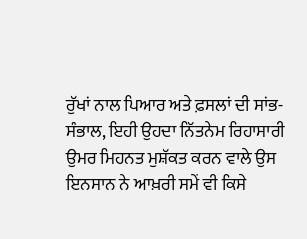ਰੁੱਖਾਂ ਨਾਲ ਪਿਆਰ ਅਤੇ ਫ਼ਸਲਾਂ ਦੀ ਸਾਂਭ-ਸੰਭਾਲ, ਇਹੀ ਉਹਦਾ ਨਿੱਤਨੇਮ ਰਿਹਾਸਾਰੀ ਉਮਰ ਮਿਹਨਤ ਮੁਸ਼ੱਕਤ ਕਰਨ ਵਾਲੇ ਉਸ ਇਨਸਾਨ ਨੇ ਆਖ਼ਰੀ ਸਮੇਂ ਵੀ ਕਿਸੇ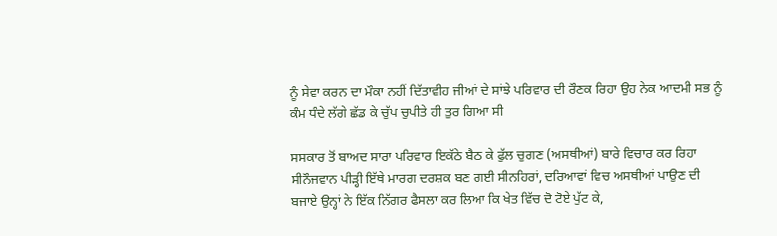ਨੂੰ ਸੇਵਾ ਕਰਨ ਦਾ ਮੌਕਾ ਨਹੀਂ ਦਿੱਤਾਵੀਹ ਜੀਆਂ ਦੇ ਸਾਂਝੇ ਪਰਿਵਾਰ ਦੀ ਰੌਣਕ ਰਿਹਾ ਉਹ ਨੇਕ ਆਦਮੀ ਸਭ ਨੂੰ ਕੰਮ ਧੰਦੇ ਲੱਗੇ ਛੱਡ ਕੇ ਚੁੱਪ ਚੁਪੀਤੇ ਹੀ ਤੁਰ ਗਿਆ ਸੀ

ਸਸਕਾਰ ਤੋਂ ਬਾਅਦ ਸਾਰਾ ਪਰਿਵਾਰ ਇਕੱਠੇ ਬੈਠ ਕੇ ਫੁੱਲ ਚੁਗਣ (ਅਸਥੀਆਂ) ਬਾਰੇ ਵਿਚਾਰ ਕਰ ਰਿਹਾ ਸੀਨੌਜਵਾਨ ਪੀੜ੍ਹੀ ਇੱਥੇ ਮਾਰਗ ਦਰਸ਼ਕ ਬਣ ਗਈ ਸੀਨਹਿਰਾਂ, ਦਰਿਆਵਾਂ ਵਿਚ ਅਸਥੀਆਂ ਪਾਉਣ ਦੀ ਬਜਾਏ ਉਨ੍ਹਾਂ ਨੇ ਇੱਕ ਨਿੱਗਰ ਫੈਸਲਾ ਕਰ ਲਿਆ ਕਿ ਖੇਤ ਵਿੱਚ ਦੋ ਟੋਏ ਪੁੱਟ ਕੇ,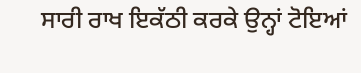ਸਾਰੀ ਰਾਖ ਇਕੱਠੀ ਕਰਕੇ ਉਨ੍ਹਾਂ ਟੋਇਆਂ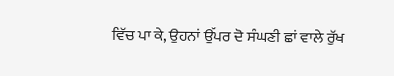ਵਿੱਚ ਪਾ ਕੇ, ਉਹਨਾਂ ਉੱਪਰ ਦੋ ਸੰਘਣੀ ਛਾਂ ਵਾਲੇ ਰੁੱਖ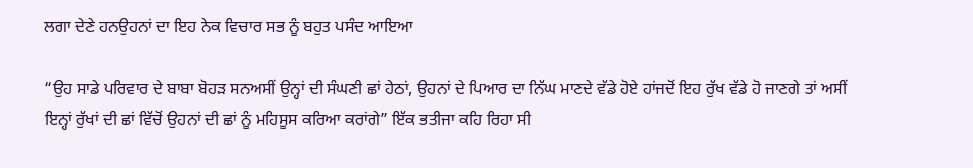ਲਗਾ ਦੇਣੇ ਹਨਉਹਨਾਂ ਦਾ ਇਹ ਨੇਕ ਵਿਚਾਰ ਸਭ ਨੂੰ ਬਹੁਤ ਪਸੰਦ ਆਇਆ

“ਉਹ ਸਾਡੇ ਪਰਿਵਾਰ ਦੇ ਬਾਬਾ ਬੋਹੜ ਸਨਅਸੀਂ ਉਨ੍ਹਾਂ ਦੀ ਸੰਘਣੀ ਛਾਂ ਹੇਠਾਂ, ਉਹਨਾਂ ਦੇ ਪਿਆਰ ਦਾ ਨਿੱਘ ਮਾਣਦੇ ਵੱਡੇ ਹੋਏ ਹਾਂਜਦੋਂ ਇਹ ਰੁੱਖ ਵੱਡੇ ਹੋ ਜਾਣਗੇ ਤਾਂ ਅਸੀਂ ਇਨ੍ਹਾਂ ਰੁੱਖਾਂ ਦੀ ਛਾਂ ਵਿੱਚੋਂ ਉਹਨਾਂ ਦੀ ਛਾਂ ਨੂੰ ਮਹਿਸੂਸ ਕਰਿਆ ਕਰਾਂਗੇ” ਇੱਕ ਭਤੀਜਾ ਕਹਿ ਰਿਹਾ ਸੀ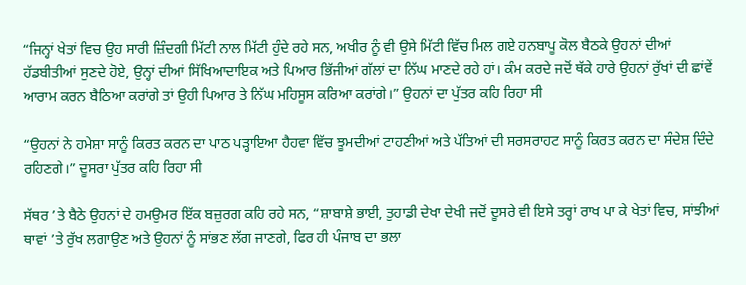“ਜਿਨ੍ਹਾਂ ਖੇਤਾਂ ਵਿਚ ਉਹ ਸਾਰੀ ਜ਼ਿੰਦਗੀ ਮਿੱਟੀ ਨਾਲ ਮਿੱਟੀ ਹੁੰਦੇ ਰਹੇ ਸਨ, ਅਖੀਰ ਨੂੰ ਵੀ ਉਸੇ ਮਿੱਟੀ ਵਿੱਚ ਮਿਲ ਗਏ ਹਨਬਾਪੂ ਕੋਲ ਬੈਠਕੇ ਉਹਨਾਂ ਦੀਆਂ ਹੱਡਬੀਤੀਆਂ ਸੁਣਦੇ ਹੋਏ, ਉਨ੍ਹਾਂ ਦੀਆਂ ਸਿੱਖਿਆਦਾਇਕ ਅਤੇ ਪਿਆਰ ਭਿੱਜੀਆਂ ਗੱਲਾਂ ਦਾ ਨਿੱਘ ਮਾਣਦੇ ਰਹੇ ਹਾਂ। ਕੰਮ ਕਰਦੇ ਜਦੋਂ ਥੱਕੇ ਹਾਰੇ ਉਹਨਾਂ ਰੁੱਖਾਂ ਦੀ ਛਾਂਵੇਂ ਆਰਾਮ ਕਰਨ ਬੈਠਿਆ ਕਰਾਂਗੇ ਤਾਂ ਉਹੀ ਪਿਆਰ ਤੇ ਨਿੱਘ ਮਹਿਸੂਸ ਕਰਿਆ ਕਰਾਂਗੇ।” ਉਹਨਾਂ ਦਾ ਪੁੱਤਰ ਕਹਿ ਰਿਹਾ ਸੀ

“ਉਹਨਾਂ ਨੇ ਹਮੇਸ਼ਾ ਸਾਨੂੰ ਕਿਰਤ ਕਰਨ ਦਾ ਪਾਠ ਪੜ੍ਹਾਇਆ ਹੈਹਵਾ ਵਿੱਚ ਝੂਮਦੀਆਂ ਟਾਹਣੀਆਂ ਅਤੇ ਪੱਤਿਆਂ ਦੀ ਸਰਸਰਾਹਟ ਸਾਨੂੰ ਕਿਰਤ ਕਰਨ ਦਾ ਸੰਦੇਸ਼ ਦਿੰਦੇ ਰਹਿਣਗੇ।” ਦੂਸਰਾ ਪੁੱਤਰ ਕਹਿ ਰਿਹਾ ਸੀ

ਸੱਥਰ ’ਤੇ ਬੈਠੇ ਉਹਨਾਂ ਦੇ ਹਮਉਮਰ ਇੱਕ ਬਜ਼ੁਰਗ ਕਹਿ ਰਹੇ ਸਨ, “ਸ਼ਾਬਾਸ਼ੇ ਭਾਈ, ਤੁਹਾਡੀ ਦੇਖਾ ਦੇਖੀ ਜਦੋਂ ਦੂਸਰੇ ਵੀ ਇਸੇ ਤਰ੍ਹਾਂ ਰਾਖ ਪਾ ਕੇ ਖੇਤਾਂ ਵਿਚ, ਸਾਂਝੀਆਂ ਥਾਵਾਂ ’ਤੇ ਰੁੱਖ ਲਗਾਉਣ ਅਤੇ ਉਹਨਾਂ ਨੂੰ ਸਾਂਭਣ ਲੱਗ ਜਾਣਗੇ, ਫਿਰ ਹੀ ਪੰਜਾਬ ਦਾ ਭਲਾ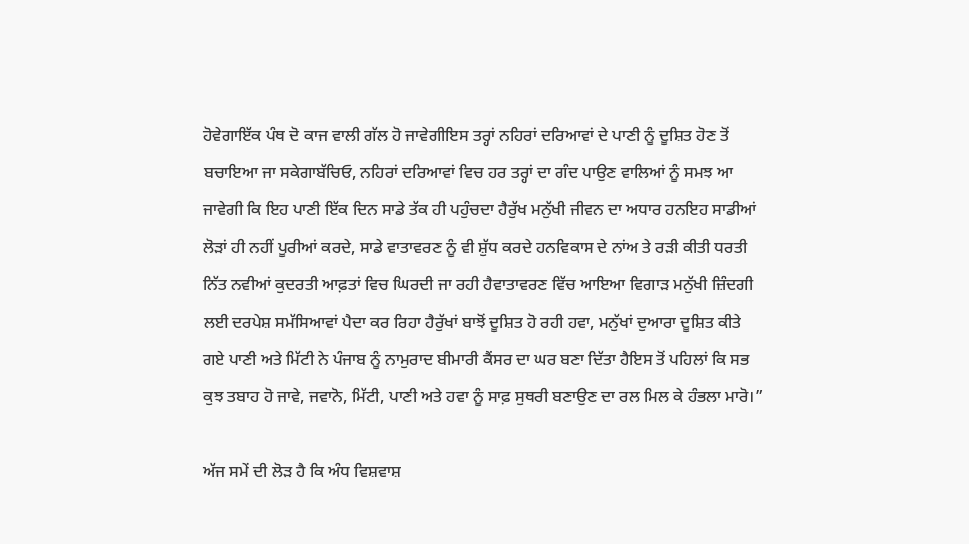ਹੋਵੇਗਾਇੱਕ ਪੰਥ ਦੋ ਕਾਜ ਵਾਲੀ ਗੱਲ ਹੋ ਜਾਵੇਗੀਇਸ ਤਰ੍ਹਾਂ ਨਹਿਰਾਂ ਦਰਿਆਵਾਂ ਦੇ ਪਾਣੀ ਨੂੰ ਦੂਸ਼ਿਤ ਹੋਣ ਤੋਂ ਬਚਾਇਆ ਜਾ ਸਕੇਗਾਬੱਚਿਓ, ਨਹਿਰਾਂ ਦਰਿਆਵਾਂ ਵਿਚ ਹਰ ਤਰ੍ਹਾਂ ਦਾ ਗੰਦ ਪਾਉਣ ਵਾਲਿਆਂ ਨੂੰ ਸਮਝ ਆ ਜਾਵੇਗੀ ਕਿ ਇਹ ਪਾਣੀ ਇੱਕ ਦਿਨ ਸਾਡੇ ਤੱਕ ਹੀ ਪਹੁੰਚਦਾ ਹੈਰੁੱਖ ਮਨੁੱਖੀ ਜੀਵਨ ਦਾ ਅਧਾਰ ਹਨਇਹ ਸਾਡੀਆਂ ਲੋੜਾਂ ਹੀ ਨਹੀਂ ਪੂਰੀਆਂ ਕਰਦੇ, ਸਾਡੇ ਵਾਤਾਵਰਣ ਨੂੰ ਵੀ ਸ਼ੁੱਧ ਕਰਦੇ ਹਨਵਿਕਾਸ ਦੇ ਨਾਂਅ ਤੇ ਰੜੀ ਕੀਤੀ ਧਰਤੀ ਨਿੱਤ ਨਵੀਆਂ ਕੁਦਰਤੀ ਆਫ਼ਤਾਂ ਵਿਚ ਘਿਰਦੀ ਜਾ ਰਹੀ ਹੈਵਾਤਾਵਰਣ ਵਿੱਚ ਆਇਆ ਵਿਗਾੜ ਮਨੁੱਖੀ ਜ਼ਿੰਦਗੀ ਲਈ ਦਰਪੇਸ਼ ਸਮੱਸਿਆਵਾਂ ਪੈਦਾ ਕਰ ਰਿਹਾ ਹੈਰੁੱਖਾਂ ਬਾਝੋਂ ਦੂਸ਼ਿਤ ਹੋ ਰਹੀ ਹਵਾ, ਮਨੁੱਖਾਂ ਦੁਆਰਾ ਦੂਸ਼ਿਤ ਕੀਤੇ ਗਏ ਪਾਣੀ ਅਤੇ ਮਿੱਟੀ ਨੇ ਪੰਜਾਬ ਨੂੰ ਨਾਮੁਰਾਦ ਬੀਮਾਰੀ ਕੈਂਸਰ ਦਾ ਘਰ ਬਣਾ ਦਿੱਤਾ ਹੈਇਸ ਤੋਂ ਪਹਿਲਾਂ ਕਿ ਸਭ ਕੁਝ ਤਬਾਹ ਹੋ ਜਾਵੇ, ਜਵਾਨੋ, ਮਿੱਟੀ, ਪਾਣੀ ਅਤੇ ਹਵਾ ਨੂੰ ਸਾਫ਼ ਸੁਥਰੀ ਬਣਾਉਣ ਦਾ ਰਲ ਮਿਲ ਕੇ ਹੰਭਲਾ ਮਾਰੋ।”

ਅੱਜ ਸਮੇਂ ਦੀ ਲੋੜ ਹੈ ਕਿ ਅੰਧ ਵਿਸ਼ਵਾਸ਼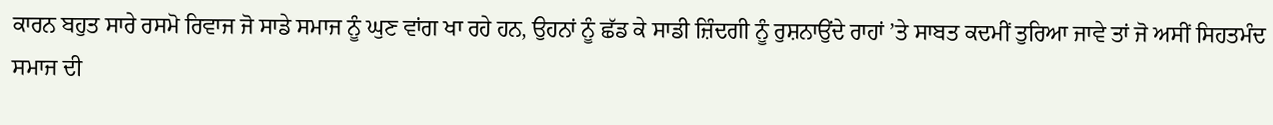ਕਾਰਨ ਬਹੁਤ ਸਾਰੇ ਰਸਮੋ ਰਿਵਾਜ ਜੋ ਸਾਡੇ ਸਮਾਜ ਨੂੰ ਘੁਣ ਵਾਂਗ ਖਾ ਰਹੇ ਹਨ, ਉਹਨਾਂ ਨੂੰ ਛੱਡ ਕੇ ਸਾਡੀ ਜ਼ਿੰਦਗੀ ਨੂੰ ਰੁਸ਼ਨਾਉਂਦੇ ਰਾਹਾਂ ’ਤੇ ਸਾਬਤ ਕਦਮੀਂ ਤੁਰਿਆ ਜਾਵੇ ਤਾਂ ਜੋ ਅਸੀਂ ਸਿਹਤਮੰਦ ਸਮਾਜ ਦੀ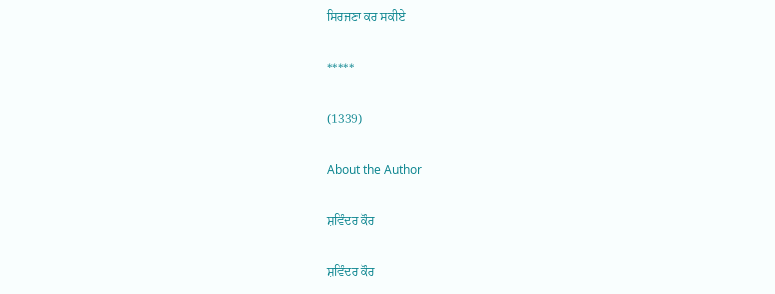ਸਿਰਜਣਾ ਕਰ ਸਕੀਏ

*****

(1339)

About the Author

ਸ਼ਵਿੰਦਰ ਕੌਰ

ਸ਼ਵਿੰਦਰ ਕੌਰ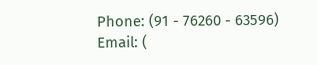Phone: (91 - 76260 - 63596)
Email: (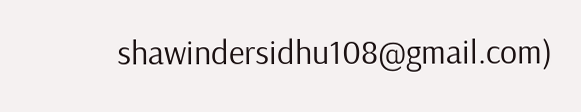shawindersidhu108@gmail.com)